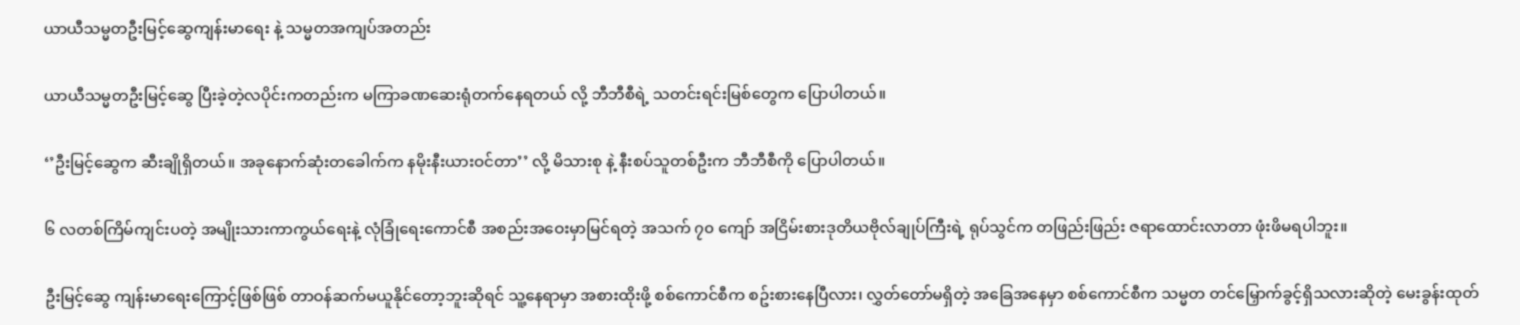ယာယီသမ္မတဦးမြင့်ဆွေကျန်းမာရေး နဲ့ သမ္မတအကျပ်အတည်း

ယာယီသမ္မတဦးမြင့်ဆွေ ပြီးခဲ့တဲ့လပိုင်းကတည်းက မကြာခဏဆေးရုံတက်နေရတယ် လို့ ဘီဘီစီရဲ့ သတင်းရင်းမြစ်တွေက ပြောပါတယ်။

‘’ဦးမြင့်ဆွေက ဆီးချိုရှိတယ်။ အခုနောက်ဆုံးတခေါက်က နမိုးနီးယားဝင်တာ’’ လို့ မိသားစု နဲ့ နီးစပ်သူတစ်ဦးက ဘီဘီစီကို ပြောပါတယ်။

၆ လတစ်ကြိမ်ကျင်းပတဲ့ အမျိုးသားကာကွယ်ရေးနဲ့ လုံခြုံရေးကောင်စီ အစည်းအဝေးမှာမြင်ရတဲ့ အသက် ၇၀ ကျော် အငြိမ်းစားဒုတိယဗိုလ်ချုပ်ကြီးရဲ့ ရုပ်သွင်က တဖြည်းဖြည်း ဇရာထောင်းလာတာ ဖုံးဖိမရပါဘူး။

ဦးမြင့်ဆွေ ကျန်းမာရေးကြောင့်ဖြစ်ဖြစ် တာဝန်ဆက်မယူနိုင်တော့ဘူးဆိုရင် သူ့နေရာမှာ အစားထိုးဖို့ စစ်ကောင်စီက စဥ်းစားနေပြီလား၊ လွှတ်တော်မရှိတဲ့ အခြေအနေမှာ စစ်ကောင်စီက သမ္မတ တင်မြှောက်ခွင့်ရှိသလားဆိုတဲ့ မေးခွန်းထုတ်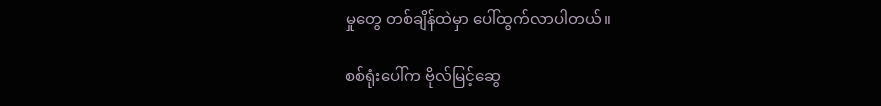မှုတွေ တစ်ချိန်ထဲမှာ ပေါ်ထွက်လာပါတယ်။

စစ်ရုံးပေါ်က ဗိုလ်မြင့်ဆွေ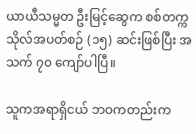ယာယီသမ္မတ ဦးမြင့်ဆွေက စစ်တက္ကသိုလ်အပတ်စဉ် (၁၅) ဆင်းဖြစ်ပြီး အသက် ၇၀ ကျော်ပါပြီ။

သူကအရာရှိငယ် ဘဝကတည်းက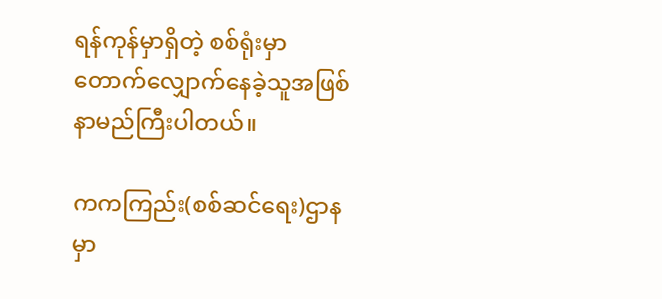ရန်ကုန်မှာရှိတဲ့ စစ်ရုံးမှာ တောက်လျှောက်နေခဲ့သူအဖြစ် နာမည်ကြီးပါတယ်။

ကကကြည်း(စစ်ဆင်ရေး)ဌာနမှာ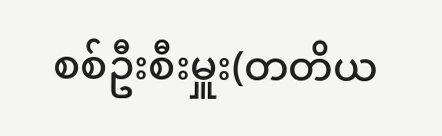စစ်ဦးစီးမှူး(တတိယ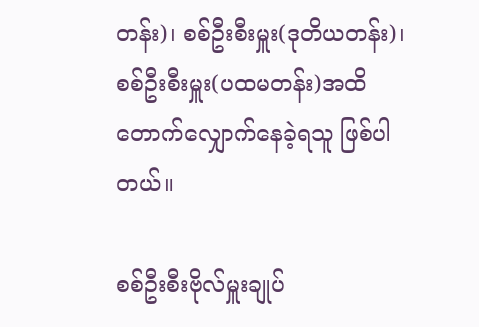တန်း)၊ စစ်ဦးစီးမှူး(ဒုတိယတန်း)၊ စစ်ဦးစီးမှူး(ပထမတန်း)အထိ တောက်လျှောက်နေခဲ့ရသူ ဖြစ်ပါတယ်။

စစ်ဦးစီးဗိုလ်မှူးချုပ်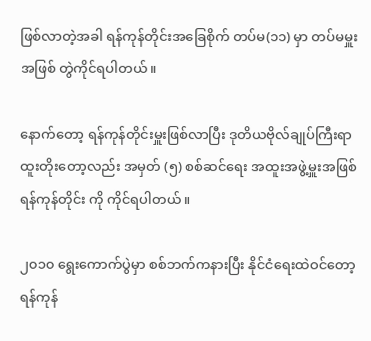ဖြစ်လာတဲ့အခါ ရန်ကုန်တိုင်းအခြေစိုက် တပ်မ(၁၁) မှာ တပ်မမှူးအဖြစ် တွဲကိုင်ရပါတယ်။

နောက်တော့ ရန်ကုန်တိုင်းမှူးဖြစ်လာပြီး ဒုတိယဗိုလ်ချုပ်ကြီးရာထူးတိုးတော့လည်း အမှတ် (၅) စစ်ဆင်ရေး အထူးအဖွဲ့မှူးအဖြစ် ရန်ကုန်တိုင်း ကို ကိုင်ရပါတယ်။

၂၀၁၀ ရွေးကောက်ပွဲမှာ စစ်ဘက်ကနားပြီး နိုင်ငံရေးထဲဝင်တော့ ရန်ကုန်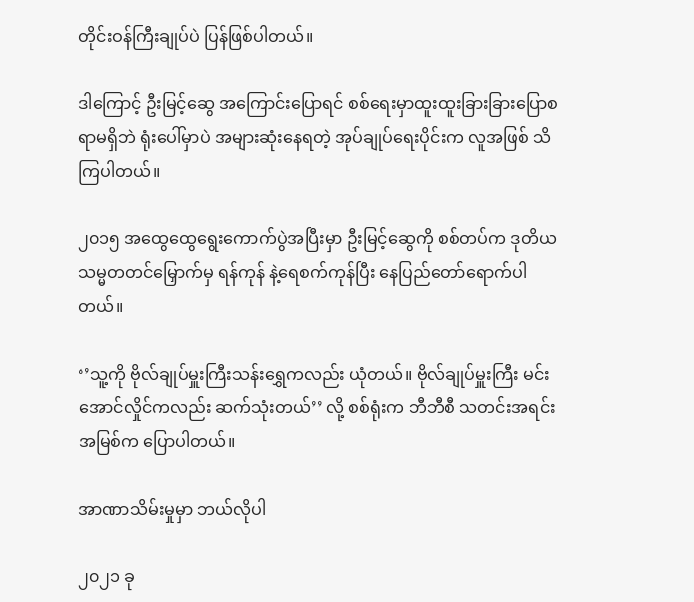တိုင်းဝန်ကြီးချုပ်ပဲ ပြန်ဖြစ်ပါတယ်။

ဒါကြောင့် ဦးမြင့်ဆွေ အကြောင်းပြောရင် စစ်ရေးမှာထူးထူးခြားခြားပြောစရာမရှိဘဲ ရုံးပေါ်မှာပဲ အများဆုံးနေရတဲ့ အုပ်ချုပ်ရေးပိုင်းက လူအဖြစ် သိကြပါတယ်။

၂၀၁၅ အထွေထွေရွေးကောက်ပွဲအပြီးမှာ ဦးမြင့်ဆွေကို စစ်တပ်က ဒုတိယသမ္မတတင်မြှောက်မှ ရန်ကုန် နဲ့ရေစက်ကုန်ပြီး နေပြည်တော်‌ရောက်ပါတယ်။

‘’သူ့ကို ဗိုလ်ချုပ်မှူးကြီးသန်းရွှေကလည်း ယုံတယ်။ ဗိုလ်ချုပ်မှူးကြီး မင်းအောင်လှိုင်ကလည်း ဆက်သုံးတယ်’’ လို့ စစ်ရုံးက ဘီဘီစီ သတင်းအရင်းအမြစ်က ပြောပါတယ်။

အာဏာသိမ်းမှုမှာ ဘယ်လိုပါ

၂၀၂၁ ခု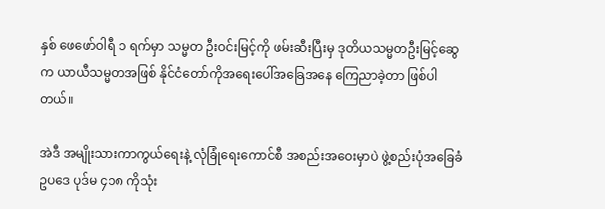နှစ် ဖေဖော်ဝါရီ ၁ ရက်မှာ သမ္မတ ဦးဝင်းမြင့်ကို ဖမ်းဆီးပြီးမှ ဒုတိယသမ္မတဦးမြင့်ဆွေက ယာယီသမ္မတအဖြစ် နိုင်ငံတော်ကိုအရေးပေါ်အခြေအနေ ကြေညာခဲ့တာ ဖြစ်ပါတယ်။

အဲဒီ အမျိုးသားကာကွယ်ရေးနဲ့ လုံခြုံရေးကောင်စီ အစည်းအဝေးမှာပဲ ဖွဲ့စည်းပုံအခြေခံဥပဒေ ပုဒ်မ ၄၁၈ ကိုသုံး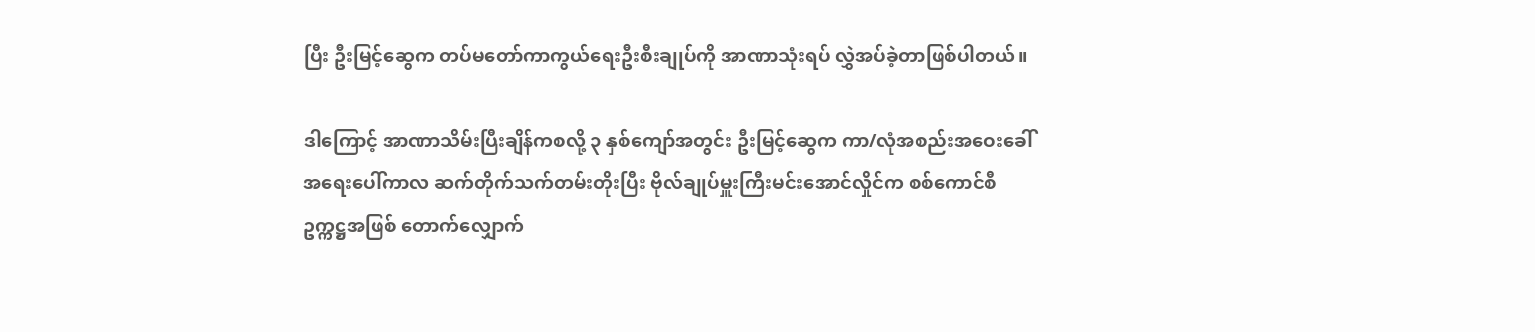ပြီး ဦးမြင့်ဆွေက တပ်မတော်ကာကွယ်ရေးဦးစီးချုပ်ကို အာဏာသုံးရပ် လွှဲအပ်ခဲ့တာဖြစ်ပါတယ်။

ဒါကြောင့် အာဏာသိမ်းပြီးချိန်ကစလို့ ၃ နှစ်ကျော်အတွင်း ဦးမြင့်ဆွေက ကာ/လုံအစည်းအဝေးခေါ် အရေးပေါ်ကာလ ဆက်တိုက်သက်တမ်းတိုးပြီး ဗိုလ်ချုပ်မှူးကြီးမင်းအောင်လှိုင်က စစ်ကောင်စီဥက္ကဋ္ဌအဖြစ် တောက်လျှောက်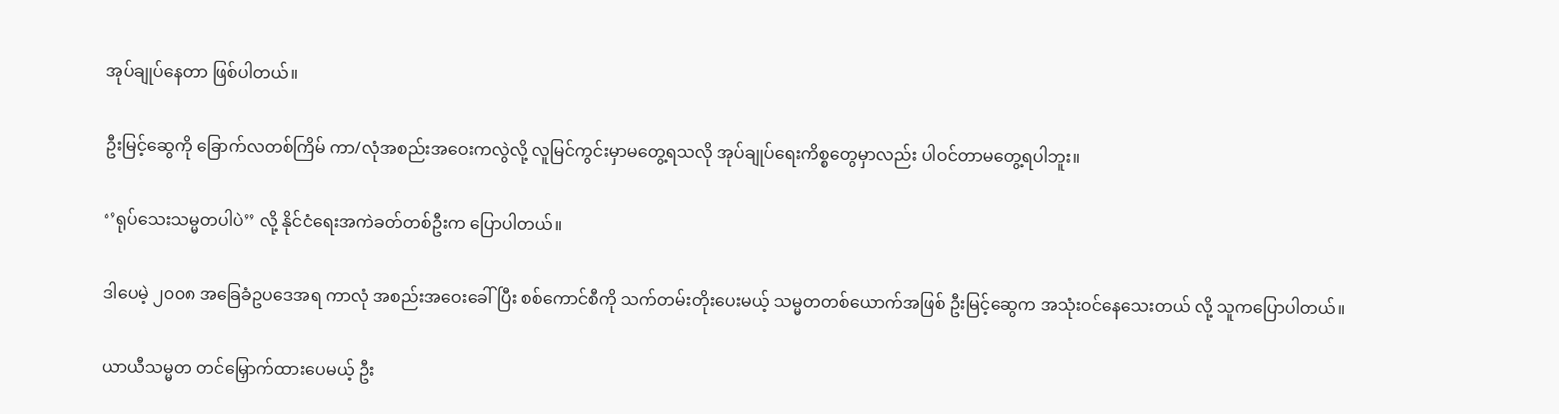အုပ်ချုပ်နေတာ ဖြစ်ပါတယ်။

ဦးမြင့်ဆွေကို ခြောက်လတစ်ကြိမ် ကာ/လုံအစည်းအဝေးကလွဲလို့ လူမြင်ကွင်းမှာမတွေ့ရသလို အုပ်ချုပ်ရေးကိစ္စတွေမှာလည်း ပါဝင်တာမတွေ့ရပါဘူး။

‘’ရုပ်သေးသမ္မတပါပဲ’’ လို့ နိုင်ငံရေးအကဲခတ်တစ်ဦးက ပြောပါတယ်။

ဒါပေမဲ့ ၂၀၀၈ အခြေခံဥပဒေအရ ကာလုံ အစည်းအဝေးခေါ်ပြီး စစ်ကောင်စီကို သက်တမ်းတိုးပေးမယ့် သမ္မတတစ်ယောက်အဖြစ် ဦးမြင့်ဆွေက အသုံးဝင်နေသေးတယ် လို့ သူကပြောပါတယ်။

ယာယီသမ္မတ တင်မြှောက်ထားပေမယ့် ဦး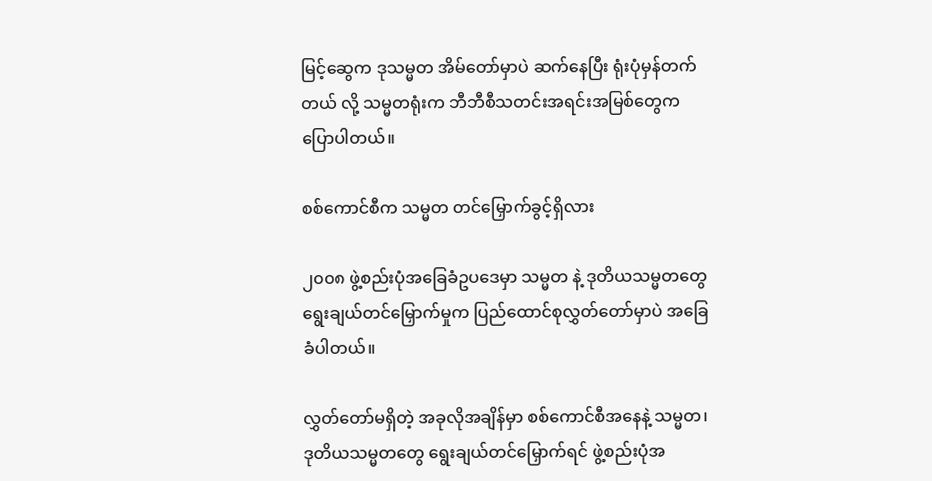မြင့်ဆွေက ဒုသမ္မတ အိမ်တော်မှာပဲ ဆက်နေပြီး ရုံးပုံမှန်တက်တယ် လို့ သမ္မတရုံးက ဘီဘီစီသတင်းအရင်းအမြစ်တွေက ပြောပါတယ်။

စစ်ကောင်စီက သမ္မတ တင်မြှောက်ခွင့်ရှိလား

၂၀၀၈ ဖွဲ့စည်းပုံအခြေခံဥပဒေမှာ သမ္မတ နဲ့ ဒုတိယသမ္မတတွေ ရွေးချယ်တင်မြှောက်မှုက ပြည်ထောင်စုလွှတ်တော်မှာပဲ အခြေခံပါတယ်။

လွှတ်တော်မရှိတဲ့ အခုလိုအချိန်မှာ စစ်ကောင်စီအနေနဲ့ သမ္မတ၊ဒုတိယသမ္မတတွေ ရွေးချယ်တင်မြှောက်ရင် ဖွဲ့စည်းပုံအ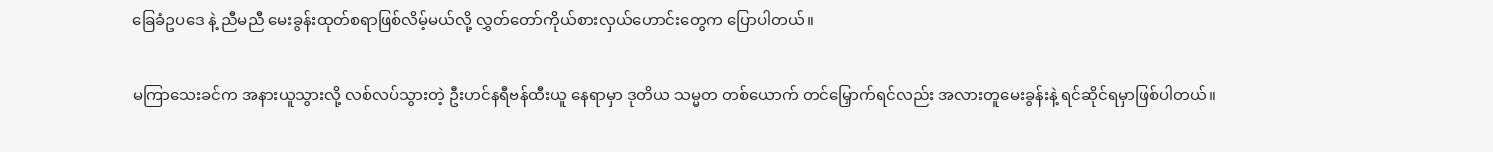ခြေခံဥပဒေ နဲ့ ညီမညီ မေးခွန်းထုတ်စရာဖြစ်လိမ့်မယ်လို့ လွှတ်တော်ကိုယ်စားလှယ်ဟောင်းတွေက ပြောပါတယ်။

မကြာသေးခင်က အနားယူသွားလို့ လစ်လပ်သွားတဲ့ ဦးဟင်နရီဗန်ထီးယူ နေရာမှာ ဒုတိယ သမ္မတ တစ်ယောက် တင်မြှောက်ရင်လည်း အလားတူမေးခွန်းနဲ့ ရင်ဆိုင်ရမှာဖြစ်ပါတယ်။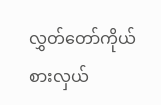လွှတ်တော်ကိုယ်စားလှယ်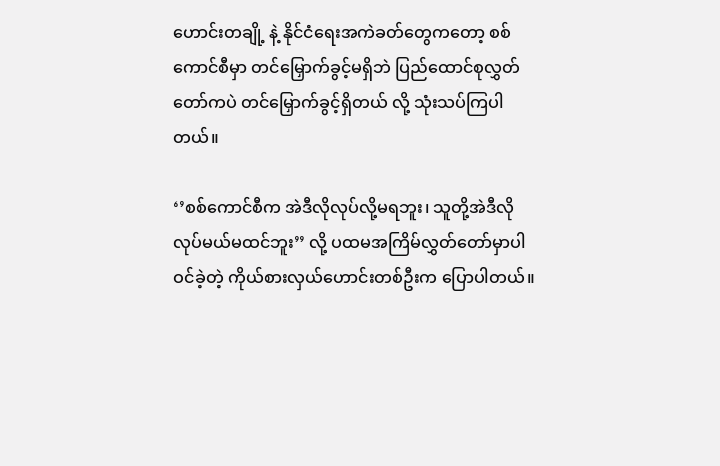ဟောင်းတချို့ နဲ့ နိုင်ငံရေးအကဲခတ်တွေကတော့ စစ်ကောင်စီမှာ တင်မြှောက်ခွင့်မရှိဘဲ ပြည်ထောင်စုလွှတ်တော်ကပဲ တင်မြှောက်ခွင့်ရှိတယ် လို့ သုံးသပ်ကြပါတယ်။

‘’စစ်ကောင်စီက အဲဒီလိုလုပ်လို့မရဘူး၊ သူတို့အဲဒီလိုလုပ်မယ်မထင်ဘူး’’ လို့ ပထမအကြိမ်လွှတ်‌တော်မှာပါဝင်ခဲ့တဲ့ ကိုယ်စားလှယ်ဟောင်းတစ်ဦးက ပြောပါတယ်။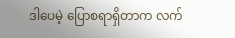ဒါပေမဲ့ ပြောစရာရှိတာက လက်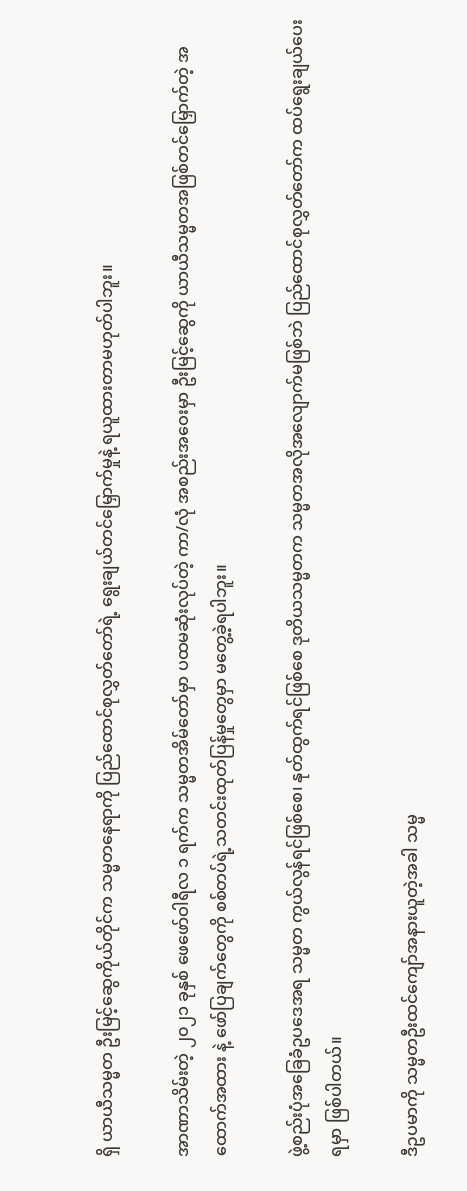ရှိ ယာယီသမ္မတ ဦးမြင့်ဆွေကိုယ်တိုင်က သမ္မတနေရာကို ပြည်ထောင်စုလွှတ်တော်ရဲ့ ရွေးချယ်တင်မြှောက်မှုနဲ့ ရယူထားတာမဟုတ်ပါဘူး။

အာဏာသိမ်းတဲ့ ၂၀၂၁ ခုနှစ် ဖေဖော်ဝါရီလ ၁ ရက်က သမ္မတအိမ်တော်မှာ ပထမဆုံးလုပ်တဲ့ ကာ/လုံ အစည်းအဝေးမှာ ဦးမြင့်ဆွေကို ယာယီသမ္မတအဖြစ်တင်မြှောက်တဲ့ အထောက်အထား နဲ့ ဖော်ပြချက်တွေကို စစ်တပ်ရဲ့သတင်းထုတ်ပြန်မှုတွေမှာ မတွေ့ခဲ့ရပါဘူး။

ဖွဲ့စည်းပုံအခြေခံဥပဒေအရ သမ္မတ ကွယ်လွန်ရင်ဖြစ်စေ၊ နုတ်ထွက်ရင်ဖြစ်စေ ဒုတိယသမ္မတက သမ္မတအလိုအလျောက်မဖြစ်ဘဲ ပြည်ထောင်စုလွှတ်တော်က ထပ်ရွေးချယ်ပေးရမှာ ဖြစ်ပါတယ်။

ဒီဥပမာကို သမ္မတဦးထင်ကျော်အနားယူတဲ့အခါ သမ္မ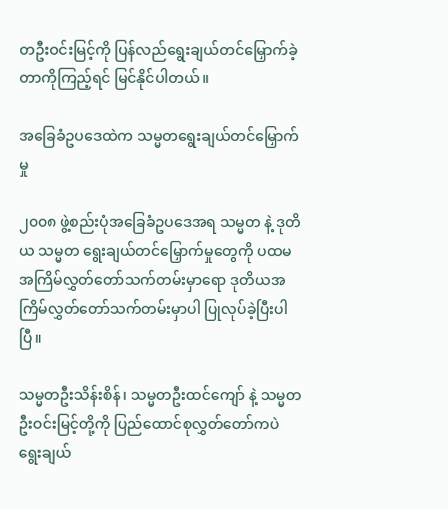တဦးဝင်းမြင့်ကို ပြန်လည်ရွေးချယ်တင်မြှောက်ခဲ့တာကိုကြည့်ရင် မြင်နိုင်ပါတယ်။

အခြေခံဥပဒေထဲက သမ္မတရွေးချယ်တင်မြှောက်မှု

၂၀၀၈ ဖွဲ့စည်းပုံအခြေခံဥပဒေအရ သမ္မတ နဲ့ ဒုတိယ သမ္မတ ရွေးချယ်တင်မြှောက်မှုတွေကို ပထမအကြိမ်လွှတ်တော်သက်တမ်းမှာရော ဒုတိယအကြိမ်လွှတ်တော်သက်တမ်းမှာပါ ပြုလုပ်ခဲ့ပြီးပါပြီ။

သမ္မတဦးသိန်းစိန်၊ သမ္မတဦးထင်ကျော် နဲ့ သမ္မတ ဦးဝင်းမြင့်တို့ကို ပြည်ထောင်စုလွှတ်တော်ကပဲ ရွေးချယ်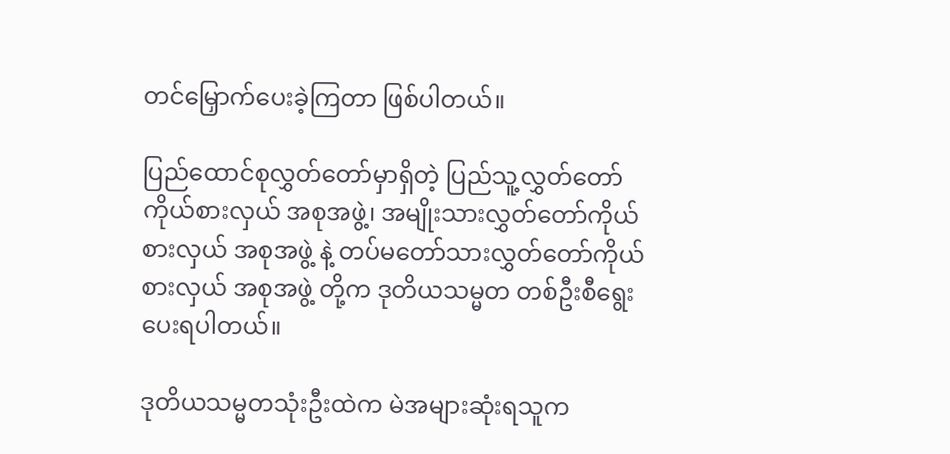တင်မြှောက်ပေးခဲ့ကြတာ ဖြစ်ပါတယ်။

ပြည်ထောင်စုလွှတ်တော်မှာရှိတဲ့ ပြည်သူ့လွှတ်တော်ကိုယ်စားလှယ် အစုအဖွဲ့၊ အမျိုးသားလွှတ်တော်ကိုယ်စားလှယ် အစုအဖွဲ့ နဲ့ တပ်မတော်သားလွှတ်တော်ကိုယ်စားလှယ် အစုအဖွဲ့ တို့က ဒုတိယသမ္မတ တစ်ဦးစီရွေးပေးရပါတယ်။

ဒုတိယသမ္မတသုံးဦးထဲက မဲအများဆုံးရသူက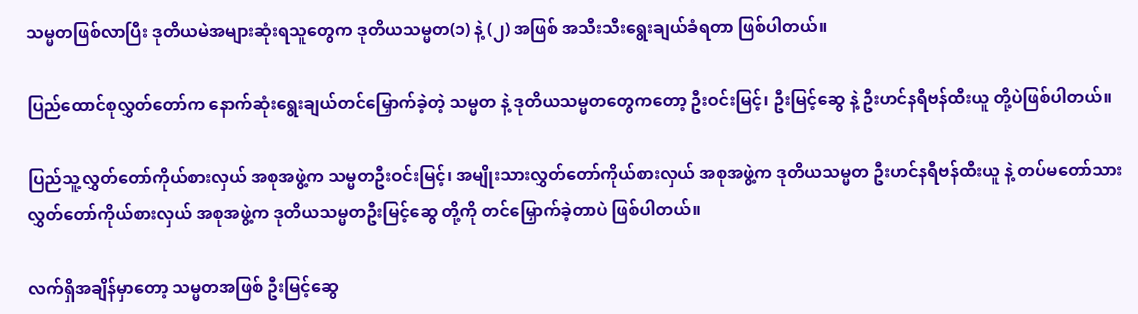သမ္မတဖြစ်လာပြီး ဒုတိယမဲအများဆုံးရသူတွေက ဒုတိယသမ္မတ(၁) နဲ့ (၂) အဖြစ် အသီးသီးရွေးချယ်ခံရတာ ဖြစ်ပါတယ်။

ပြည်ထောင်စုလွှတ်တော်က နောက်ဆုံးရွေးချယ်တင်မြှောက်ခဲ့တဲ့ သမ္မတ နဲ့ ဒုတိယသမ္မတတွေကတော့ ဦးဝင်းမြင့်၊ ဦးမြင့်ဆွေ နဲ့ ဦးဟင်နရီဗန်ထီးယူ တို့ပဲဖြစ်ပါတယ်။

ပြည်သူ့လွှတ်တော်ကိုယ်စားလှယ် အစုအဖွဲ့က သမ္မတဦးဝင်းမြင့်၊ အမျိုးသားလွှတ်တော်ကိုယ်စားလှယ် အစုအဖွဲ့က ဒုတိယသမ္မတ ဦးဟင်နရီဗန်ထီးယူ နဲ့ တပ်မတော်သားလွှတ်တော်ကိုယ်စားလှယ် အစုအဖွဲ့က ဒုတိယသမ္မတဦးမြင့်ဆွေ တို့ကို တင်မြှောက်ခဲ့တာပဲ ဖြစ်ပါတယ်။

လက်ရှိအချိန်မှာတော့ သမ္မတအဖြစ် ဦးမြင့်ဆွေ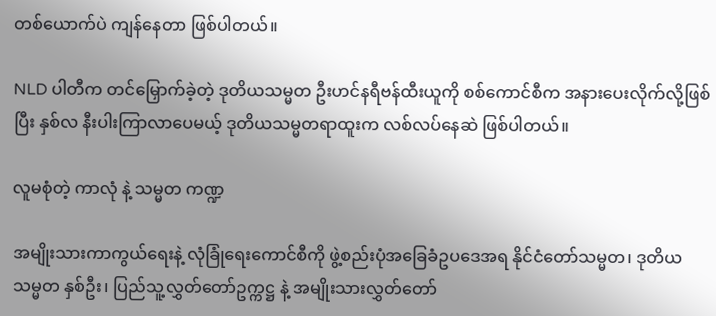တစ်ယောက်ပဲ ကျန်နေတာ ဖြစ်ပါတယ်။

NLD ပါတီက တင်မြှောက်ခဲ့တဲ့ ဒုတိယသမ္မတ ဦးဟင်နရီဗန်ထီးယူကို စစ်ကောင်စီက အနားပေးလိုက်လို့ဖြစ်ပြီး နှစ်လ နီးပါးကြာလာပေမယ့် ဒုတိယသမ္မတရာထူးက လစ်လပ်နေဆဲ ဖြစ်ပါတယ်။

လူမစုံတဲ့ ကာလုံ နဲ့ သမ္မတ ကဏ္ဍ

အမျိုးသားကာကွယ်ရေးနဲ့ လုံခြုံရေးကောင်စီကို ဖွဲ့စည်းပုံအခြေခံဥပဒေအရ နိုင်ငံတော်သမ္မတ၊ ဒုတိယသမ္မတ နှစ်ဦး၊ ပြည်သူ့လွှတ်တော်ဥက္ကဋ္ဌ နဲ့ အမျိုးသားလွှတ်တော်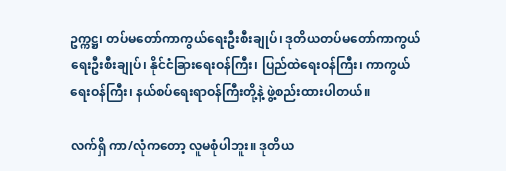ဥက္ကဋ္ဌ၊ တပ်မတော်ကာကွယ်ရေးဦးစီးချုပ်၊ ဒုတိယတပ်မတော်ကာကွယ်ရေးဦးစီးချုပ်၊ နိုင်ငံခြားရေးဝန်ကြီး၊ ပြည်ထဲရေးဝန်ကြီး၊ ကာကွယ်ရေးဝန်ကြီး၊ နယ်စပ်ရေးရာဝန်ကြီးတို့နဲ့ ဖွဲ့စည်းထားပါတယ်။

လက်ရှိ ကာ/လုံကတော့ လူမစုံပါဘူး။ ဒုတိယ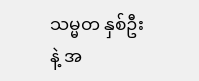သမ္မတ နှစ်ဦး နဲ့ အ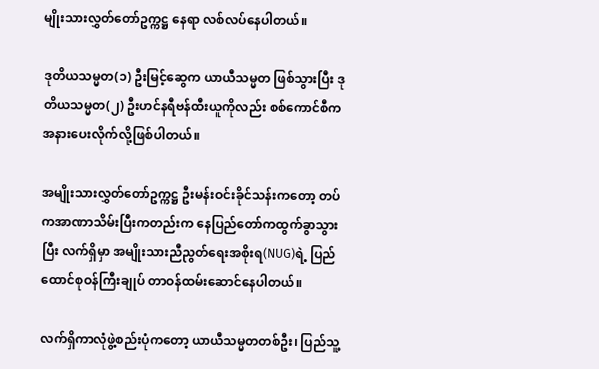မျိုးသားလွှတ်တော်ဥက္ကဋ္ဌ နေရာ လစ်လပ်နေပါတယ်။

ဒုတိယသမ္မတ(၁) ဦးမြင့်ဆွေက ယာယီသမ္မတ ဖြစ်သွားပြီး ဒုတိယသမ္မတ(၂) ဦးဟင်နရီဗန်ထီးယူကိုလည်း စစ်ကောင်စီက အနားပေးလိုက်လို့ဖြစ်ပါတယ်။

အမျိုးသားလွှတ်တော်ဥက္ကဋ္ဌ ဦးမန်းဝင်းခိုင်သန်းကတော့ တပ်ကအာဏာသိမ်းပြီးကတည်းက နေပြည်တော်ကထွက်ခွာသွားပြီး လက်ရှိမှာ အမျိုးသားညီညွတ်ရေးအစိုးရ(NUG)ရဲ့ ပြည်ထောင်စုဝန်ကြီးချုပ် တာဝန်ထမ်းဆောင်နေပါတယ်။

လက်ရှိကာလုံဖွဲ့စည်းပုံကတော့ ယာယီသမ္မတတစ်ဦး၊ ပြည်သူ့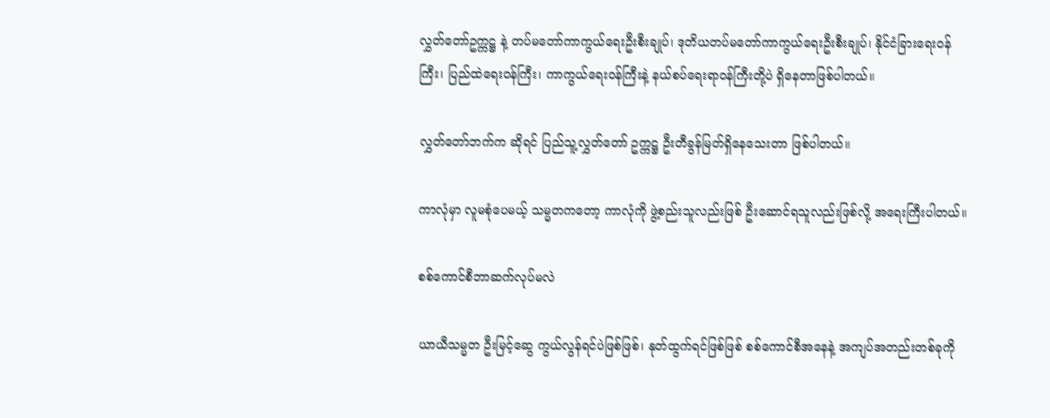လွှတ်တော်ဥက္ကဋ္ဌ နဲ့ တပ်မတော်ကာကွယ်ရေးဦးစီးချုပ်၊ ဒုတိယတပ်မတော်ကာကွယ်ရေးဦးစီးချုပ်၊ နိုင်ငံခြားရေးဝန်ကြီး၊ ပြည်ထဲရေးဝန်ကြီး၊ ကာကွယ်ရေးဝန်ကြီးနဲ့ နယ်စပ်ရေးရာဝန်ကြီးတို့ပဲ ရှိနေတာဖြစ်ပါတယ်။

လွှတ်တော်ဘက်က ဆိုရင် ပြည်သူ့လွှတ်တော် ဥက္ကဋ္ဌ ဦးတီခွန်မြတ်ရှိနေသေးတာ ဖြစ်ပါတယ်။

ကာလုံမှာ လူမစုံပေမယ့် သမ္မတကတော့ ကာလုံကို ဖွဲ့စည်းသူလည်းဖြစ် ဦးဆောင်ရသူလည်းဖြစ်လို့ အရေးကြီးပါတယ်။

စစ်ကောင်စီဘာဆက်လုပ်မလဲ

ယာယီသမ္မတ ဦးမြင့်ဆွေ ကွယ်လွန်ရင်ပဲဖြစ်ဖြစ်၊ နုတ်ထွက်ရင်ဖြစ်ဖြစ် စစ်ကောင်စီအနေနဲ့ အကျပ်အတည်းတစ်ခုကို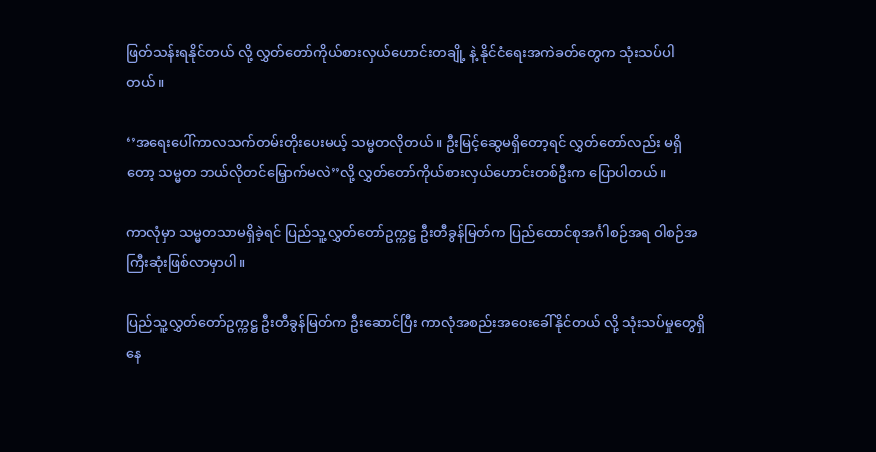ဖြတ်သန်းရနိုင်တယ် လို့ လွှတ်တော်ကိုယ်စားလှယ်ဟောင်းတချို့ နဲ့ နိုင်ငံရေးအကဲခတ်တွေက သုံးသပ်ပါတယ်။

‘’အရေးပေါ်ကာလသက်တမ်းတိုးပေးမယ့် သမ္မတလိုတယ်။ ဦးမြင့်ဆွေမရှိတော့ရင် လွှတ်တော်လည်း မရှိတော့ သမ္မတ ဘယ်လိုတင်မြှောက်မလဲ’’လို့ လွှတ်တော်ကိုယ်စားလှယ်ဟောင်းတစ်ဦးက ပြောပါတယ်။

ကာလုံမှာ သမ္မတသာမရှိခဲ့ရင် ပြည်သူ့လွှတ်တော်ဥက္ကဋ္ဌ ဦးတီခွန်မြတ်က ပြည်ထောင်စုအင်္ဂါစဉ်အရ ဝါစဉ်အကြီးဆုံးဖြစ်လာမှာပါ။

ပြည်သူ့လွှတ်တော်ဥက္ကဋ္ဌ ဦးတီခွန်မြတ်က ဦးဆောင်ပြီး ကာလုံအစည်းအဝေးခေါ်နိုင်တယ် လို့ သုံးသပ်မှုတွေရှိနေ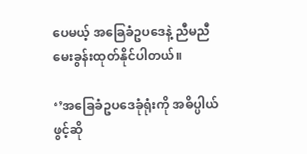ပေမယ့် အခြေခံဥပဒေနဲ့ ညီမညီ မေးခွန်းထုတ်နိုင်ပါတယ်။

‘’အခြေခံဥပဒေခုံရုံးကို အဓိပ္ပါယ်ဖွင့်ဆို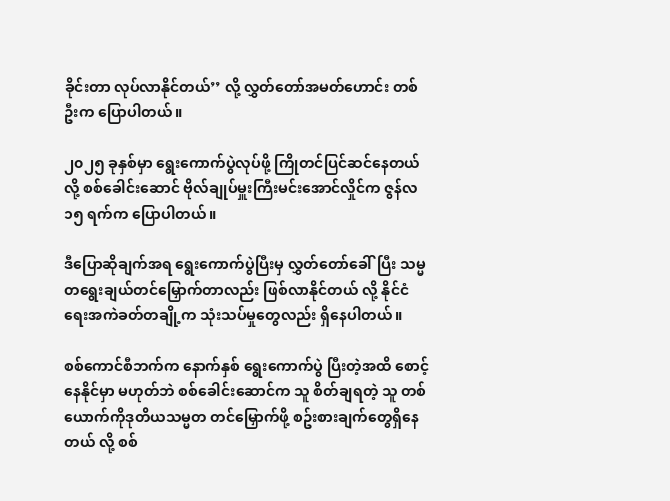ခိုင်းတာ လုပ်လာနိုင်တယ်’’ လို့ လွှတ်တော်အမတ်ဟောင်း တစ်ဦးက ပြောပါတယ်။

၂၀၂၅ ခုနှစ်မှာ ရွေးကောက်ပွဲလုပ်ဖို့ ကြိုတင်ပြင်ဆင်နေတယ် လို့ စစ်ခေါင်းဆောင် ဗိုလ်ချုပ်မှူးကြီးမင်းအောင်လှိုင်က ဇွန်လ ၁၅ ရက်က ပြောပါတယ်။

ဒီပြောဆိုချက်အရ ရွေးကောက်ပွဲပြီးမှ လွှတ်တော်ခေါ်ပြီး သမ္မတရွေးချယ်တင်မြှောက်တာလည်း ဖြစ်လာနိုင်တယ် လို့ နိုင်ငံရေးအကဲခတ်တချို့က သုံးသပ်မှုတွေလည်း ရှိနေပါတယ်။

စစ်ကောင်စီဘက်က နောက်နှစ် ရွေးကောက်ပွဲ ပြီးတဲ့အထိ စောင့်နေနိုင်မှာ မဟုတ်ဘဲ စစ်ခေါင်းဆောင်က သူ စိတ်ချရတဲ့ သူ တစ်ယောက်ကိုဒုတိယသမ္မတ တင်မြှောက်ဖို့ စဥ်းစားချက်တွေရှိနေတယ် လို့ စစ်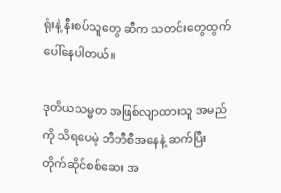ရုံးနဲ့ နီးစပ်သူတွေ ဆီက သတင်းတွေထွက်ပေါ်နေပါတယ်။

ဒုတိယသမ္မတ အဖြစ်လျာထားသူ အမည်ကို သိရပေမဲ့ ဘီဘီစီအနေနဲ့ ဆက်ပြီး တိုက်ဆိုင်စစ်ဆေး အ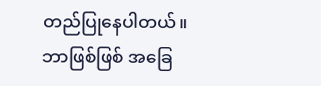တည်ပြုနေပါတယ်။ ဘာဖြစ်ဖြစ် အခြေ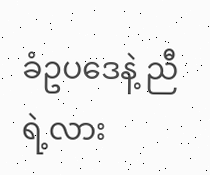ခံဥပဒေနဲ့ ညီရဲ့လား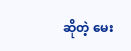ဆိုတဲ့ မေး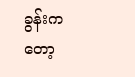ခွန်းကတော့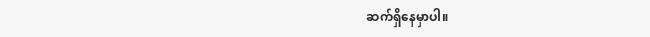ဆက်ရှိနေမှာပါ။